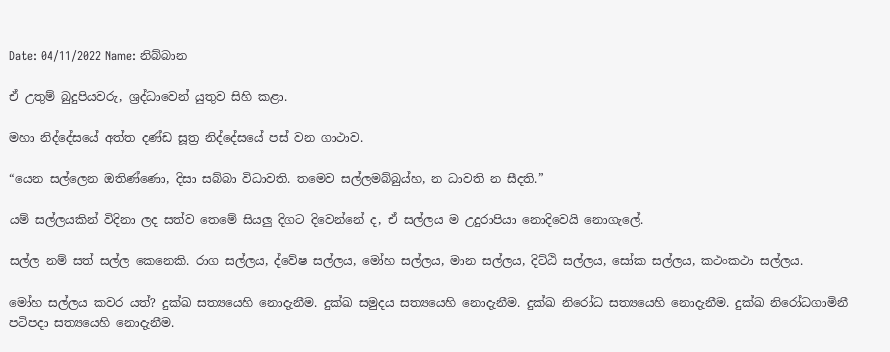Date: 04/11/2022 Name: නිබ්බාන

ඒ උතුම් බුදුපියවරු, ශ්‍රද්ධාවෙන් යුතුව සිහි කළා.

මහා නිද්දේසයේ අත්ත දණ්ඩ සූත්‍ර නිද්දේසයේ පස් වන ගාථාව.

“යෙන සල්‌ලෙන ඔතිණ්‌ණො, දිසා සබ්බා විධාවති. තමෙව සල්ලමබ්බුය්හ, න ධාවති න සීදති.”

යම් සල්ලයකින් විදිනා ලද සත්ව තෙමේ සියලු දිගට දිවෙන්නේ ද, ඒ සල්ලය ම උදුරාපියා නොදිවෙයි නොගැලේ.

සල්ල නම් සත් සල්ල කෙනෙකි. රාග සල්ලය, ද්වේෂ සල්ලය, මෝහ සල්ලය, මාන සල්ලය, දිට්ඨි සල්ලය, සෝක සල්ලය, කථංකථා සල්ලය.

මෝහ සල්ලය කවර යත්? දුක්ඛ සත්‍යයෙහි නොදැනීම. දුක්ඛ සමුදය සත්‍යයෙහි නොදැනීම. දුක්ඛ නිරෝධ සත්‍යයෙහි නොදැනීම. දුක්ඛ නිරෝධගාමිනී පටිපදා සත්‍යයෙහි නොදැනීම.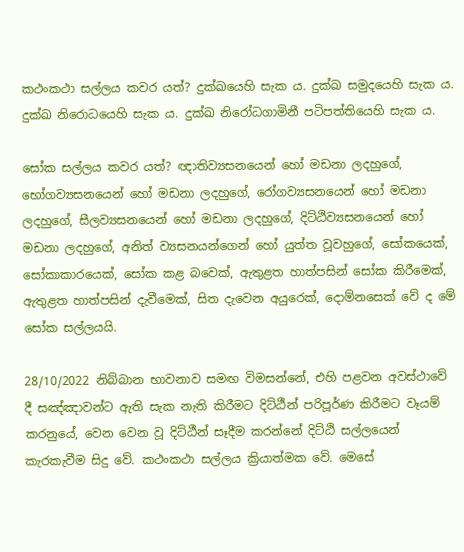කථංකථා සල්ලය කවර යත්? දුක්ඛයෙහි සැක ය. දුක්ඛ සමුදයෙහි සැක ය. දුක්ඛ නිරොධයෙහි සැක ය. දුක්ඛ නිරෝධගාමිනී පටිපත්තියෙහි සැක ය.

සෝක සල්ලය කවර යත්? ඥාතිව්‍යසනයෙන් හෝ මඩනා ලදහුගේ, භෝගව්‍යසනයෙන් හෝ මඩනා ලදහුගේ, රෝගව්‍යසනයෙන් හෝ මඩනා ලදහුගේ, සීලව්‍යසනයෙන් හෝ මඩනා ලදහුගේ, දිට්ඨිව්‍යසනයෙන් හෝ මඩනා ලදහුගේ, අනිත් ව්‍යසනයන්ගෙන් හෝ යුත්ත වූවහුගේ, සෝකයෙක්, සෝකාකාරයෙක්, සෝක කළ බවෙක්, ඇතුළත හාත්පසින් සෝක කිරීමෙක්, ඇතුළත හාත්පසින් දැවීමෙක්, සිත දැවෙන අයුරෙක්, දොම්නසෙක් වේ ද මේ සෝක සල්ලයයි.

28/10/2022 නිබ්බාන භාවනාව සමඟ විමසන්නේ, එහි පළවන අවස්ථාවේ දී සඤ්ඤාවන්ට ඇති සැක නැති කිරීමට දිට්ඨීන් පරිපූර්ණ කිරීමට වෑයම් කරනුයේ, වෙන වෙන වූ දිට්ඨීන් සෑදීම කරන්නේ දිට්ඨි සල්ලයෙන් කැරකැවීම සිදු වේ. කථංකථා සල්ලය ක්‍රියාත්මක වේ. මෙසේ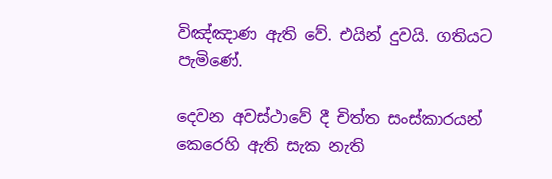විඤ්ඤාණ ඇති වේ. එයින් දුවයි. ගතියට පැමිණේ.

දෙවන අවස්ථාවේ දී චිත්ත සංස්කාරයන් කෙරෙහි ඇති සැක නැති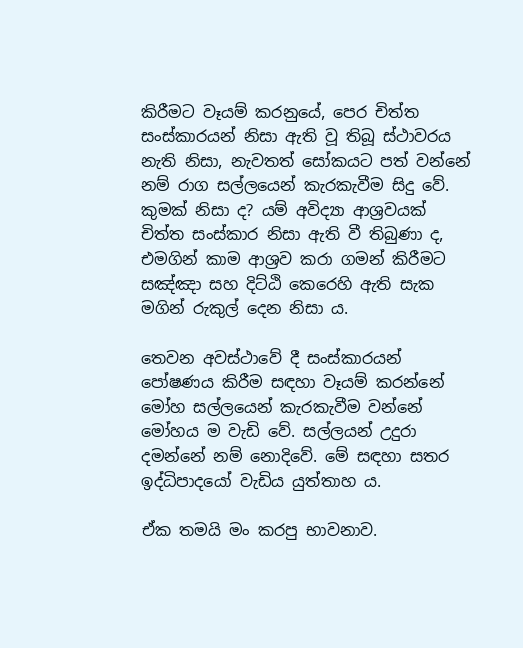කිරීමට වෑයම් කරනුයේ, පෙර චිත්ත සංස්කාරයන් නිසා ඇති වූ තිබූ ස්ථාවරය නැති නිසා, නැවතත් සෝකයට පත් වන්නේ නම් රාග සල්ලයෙන් කැරකැවීම සිදු වේ. කුමක් නිසා ද? යම් අවිද්‍යා ආශ්‍රවයක් චිත්ත සංස්කාර නිසා ඇති වී තිබුණා ද, එමගින් කාම ආශ්‍රව කරා ගමන් කිරීමට සඤ්ඤා සහ දිට්ඨි කෙරෙහි ඇති සැක මගින් රුකුල් දෙන නිසා ය.

තෙවන අවස්ථාවේ දී සංස්කාරයන් පෝෂණය කිරීම සඳහා වෑයම් කරන්නේ මෝහ සල්ලයෙන් කැරකැවීම වන්නේ මෝහය ම වැඩි වේ. සල්ලයන් උදුරා දමන්නේ නම් නොදිවේ. මේ සඳහා සතර ඉද්ධිපාදයෝ වැඩිය යුත්තාහ ය.

ඒක තමයි මං කරපු භාවනාව.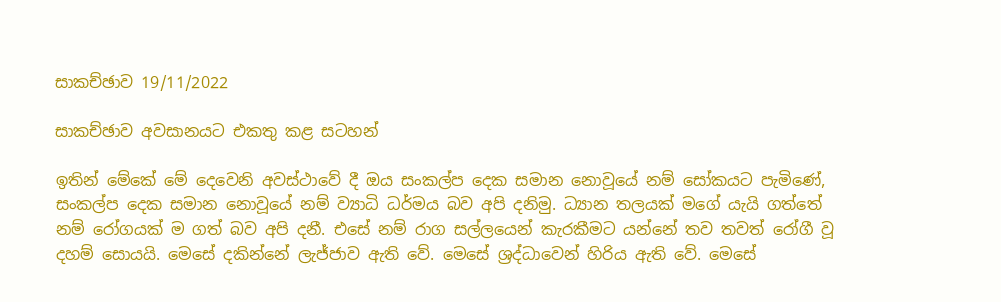සාකච්ඡාව 19/11/2022

සාකච්ඡාව අවසානයට එකතු කළ සටහන්

ඉතින් මේකේ මේ දෙවෙනි අවස්ථාවේ දී ඔය සංකල්ප දෙක සමාන නොවූයේ නම් සෝකයට පැමිණේ, සංකල්ප දෙක සමාන නොවූයේ නම් ව්‍යාධි ධර්මය බව අපි දනිමු. ධ්‍යාන තලයක් මගේ යැයි ගත්තේ නම් රෝගයක් ම ගත් බව අපි දනී. එසේ නම් රාග සල්ලයෙන් කැරකීමට යන්නේ තව තවත් රෝගී වූ දහම් සොයයි. මෙසේ දකින්නේ ලැජ්ජාව ඇති වේ. මෙසේ ශ්‍රද්ධාවෙන් හිරිය ඇති වේ. මෙසේ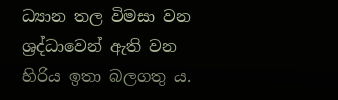ධ්‍යාන තල විමසා වන ශ්‍රද්ධාවෙන් ඇති වන හිරිය ඉතා බලගතු ය.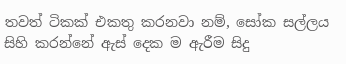තවත් ටිකක් එකතු කරනවා නම්, සෝක සල්ලය සිහි කරන්නේ ඇස් දෙක ම ඇරීම සිදු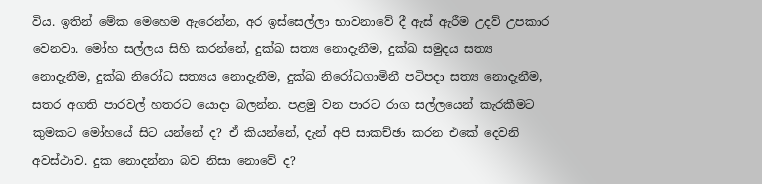විය. ඉතින් මේක මෙහෙම ඇරෙන්න, අර ඉස්සෙල්ලා භාවනාවේ දී ඇස් ඇරීම උදව් උපකාර වෙනවා. මෝහ සල්ලය සිහි කරන්නේ, දුක්ඛ සත්‍ය නොදැනීම, දුක්ඛ සමුදය සත්‍ය නොදැනීම, දුක්ඛ නිරෝධ සත්‍යය නොදැනීම, දුක්ඛ නිරෝධගාමිනී පටිපදා සත්‍ය නොදැනීම, සතර අගති පාරවල් හතරට යොදා බලන්න. පළමු වන පාරට රාග සල්ලයෙන් කැරකීමට කුමකට මෝහයේ සිට යන්නේ ද? ඒ කියන්නේ, දැන් අපි සාකච්ඡා කරන එකේ දෙවනි අවස්ථාව. දුක නොදන්නා බව නිසා නොවේ ද?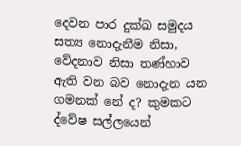දෙවන පාර දුක්ඛ සමුදය සත්‍ය නොදැනීම නිසා, වේදනාව නිසා තණ්හාව ඇති වන බව නොදැන යන ගමනක් නේ ද? කුමකට ද්වේෂ සල්ලයෙන්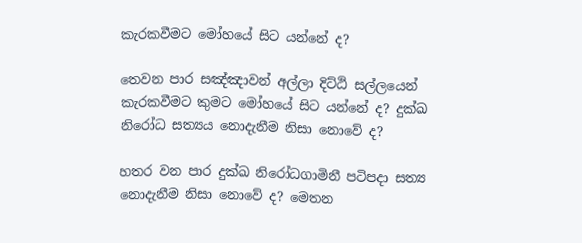කැරකවීමට මෝහයේ සිට යන්නේ ද?

තෙවන පාර සඤ්ඤාවන් අල්ලා දිට්ඨි සල්ලයෙන් කැරකවීමට කුමට මෝහයේ සිට යන්නේ ද? දුක්ඛ නිරෝධ සත්‍යය නොදැනීම නිසා නොවේ ද?

හතර වන පාර දුක්ඛ නිරෝධගාමිනී පටිපදා සත්‍ය නොදැනීම නිසා නොවේ ද? මෙතන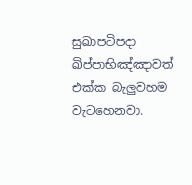සුඛාපටිපදා ඛිප්පාභිඤ්ඤාවත් එක්ක බැලුවහම වැටහෙනවා.